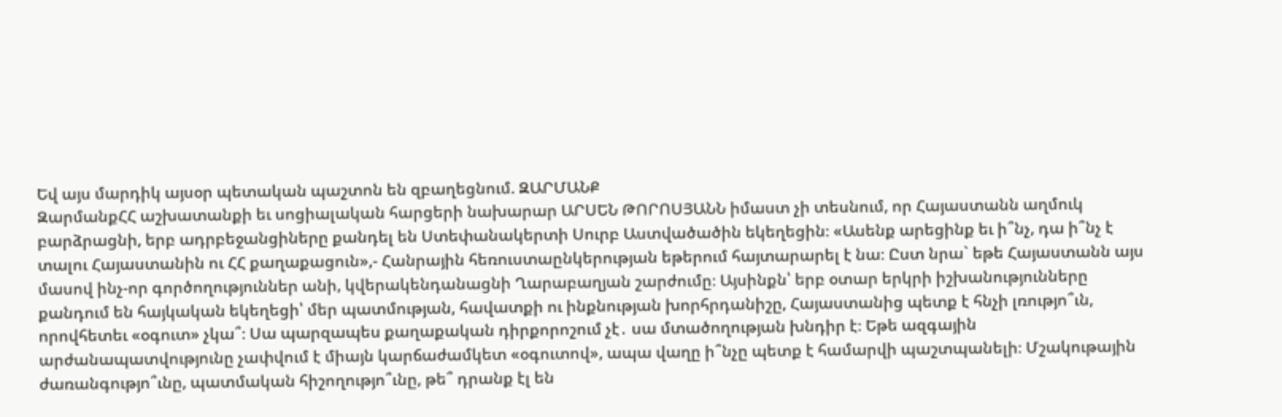Եվ այս մարդիկ այսօր պետական պաշտոն են զբաղեցնում. ԶԱՐՄԱՆՔ
ԶարմանքՀՀ աշխատանքի եւ սոցիալական հարցերի նախարար ԱՐՍԵՆ ԹՈՐՈՍՅԱՆՆ իմաստ չի տեսնում, որ Հայաստանն աղմուկ բարձրացնի, երբ ադրբեջանցիները քանդել են Ստեփանակերտի Սուրբ Աստվածածին եկեղեցին։ «Ասենք արեցինք եւ ի՞նչ, դա ի՞նչ է տալու Հայաստանին ու ՀՀ քաղաքացուն»,- Հանրային հեռուստաընկերության եթերում հայտարարել է նա։ Ըստ նրա` եթե Հայաստանն այս մասով ինչ-որ գործողություններ անի, կվերակենդանացնի Ղարաբաղյան շարժումը։ Այսինքն՝ երբ օտար երկրի իշխանությունները քանդում են հայկական եկեղեցի՝ մեր պատմության, հավատքի ու ինքնության խորհրդանիշը, Հայաստանից պետք է հնչի լռությո՞ւն, որովհետեւ «օգուտ» չկա՞։ Սա պարզապես քաղաքական դիրքորոշում չէ․ սա մտածողության խնդիր է։ Եթե ազգային արժանապատվությունը չափվում է միայն կարճաժամկետ «օգուտով», ապա վաղը ի՞նչը պետք է համարվի պաշտպանելի։ Մշակութային ժառանգությո՞ւնը, պատմական հիշողությո՞ւնը, թե՞ դրանք էլ են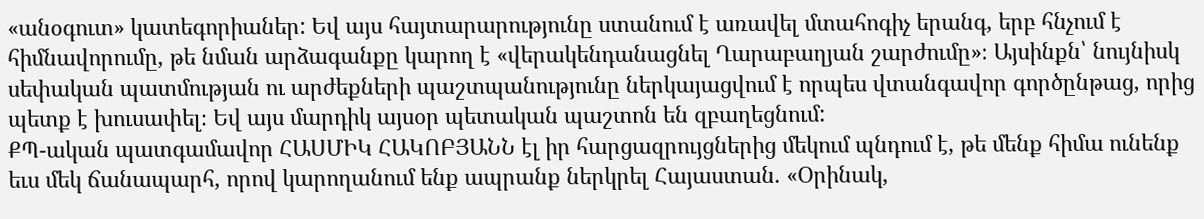«անօգուտ» կատեգորիաներ: Եվ այս հայտարարությունը ստանում է առավել մտահոգիչ երանգ, երբ հնչում է հիմնավորումը, թե նման արձագանքը կարող է «վերակենդանացնել Ղարաբաղյան շարժումը»։ Այսինքն՝ նույնիսկ սեփական պատմության ու արժեքների պաշտպանությունը ներկայացվում է որպես վտանգավոր գործընթաց, որից պետք է խուսափել։ Եվ այս մարդիկ այսօր պետական պաշտոն են զբաղեցնում:
ՔՊ-ական պատգամավոր ՀԱՍՄԻԿ ՀԱԿՈԲՅԱՆՆ էլ իր հարցազրույցներից մեկում պնդում է, թե մենք հիմա ունենք եւս մեկ ճանապարհ, որով կարողանում ենք ապրանք ներկրել Հայաստան. «Օրինակ,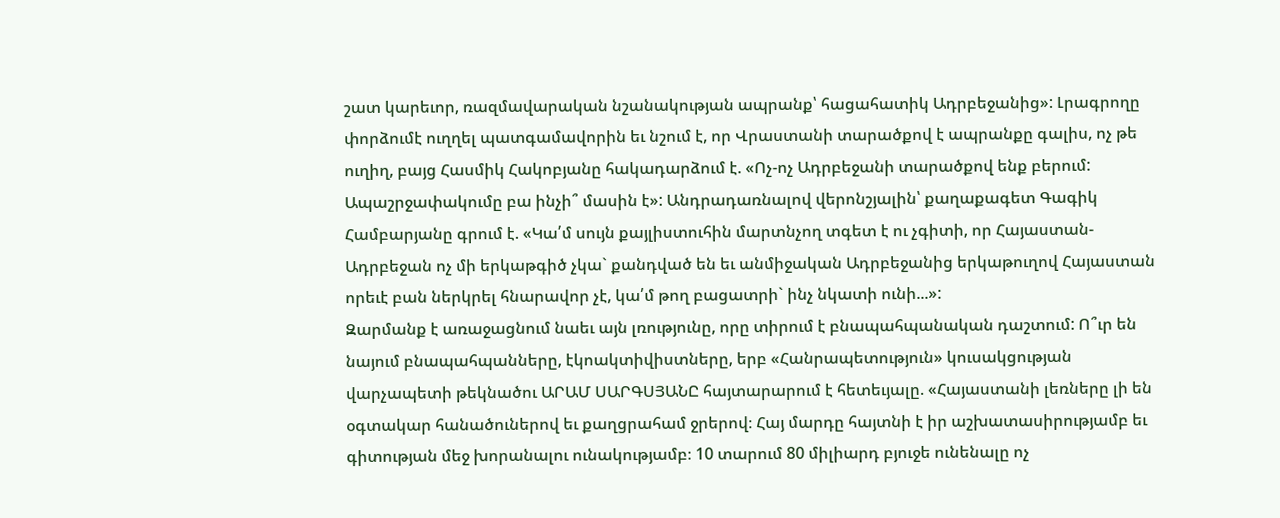շատ կարեւոր, ռազմավարական նշանակության ապրանք՝ հացահատիկ Ադրբեջանից»: Լրագրողը փորձումէ ուղղել պատգամավորին եւ նշում է, որ Վրաստանի տարածքով է ապրանքը գալիս, ոչ թե ուղիղ, բայց Հասմիկ Հակոբյանը հակադարձում է. «Ոչ-ոչ Ադրբեջանի տարածքով ենք բերում: Ապաշրջափակումը բա ինչի՞ մասին է»: Անդրադառնալով վերոնշյալին՝ քաղաքագետ Գագիկ Համբարյանը գրում է. «Կա՛մ սույն քայլիստուհին մարտնչող տգետ է ու չգիտի, որ Հայաստան-Ադրբեջան ոչ մի երկաթգիծ չկա` քանդված են եւ անմիջական Ադրբեջանից երկաթուղով Հայաստան որեւէ բան ներկրել հնարավոր չէ, կա՛մ թող բացատրի` ինչ նկատի ունի...»:
Զարմանք է առաջացնում նաեւ այն լռությունը, որը տիրում է բնապահպանական դաշտում: Ո՞ւր են նայում բնապահպանները, էկոակտիվիստները, երբ «Հանրապետություն» կուսակցության վարչապետի թեկնածու ԱՐԱՄ ՍԱՐԳՍՅԱՆԸ հայտարարում է հետեւյալը. «Հայաստանի լեռները լի են օգտակար հանածուներով եւ քաղցրահամ ջրերով։ Հայ մարդը հայտնի է իր աշխատասիրությամբ եւ գիտության մեջ խորանալու ունակությամբ։ 10 տարում 80 միլիարդ բյուջե ունենալը ոչ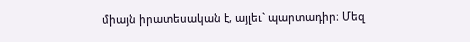միայն իրատեսական է, այլեւ` պարտադիր։ Մեզ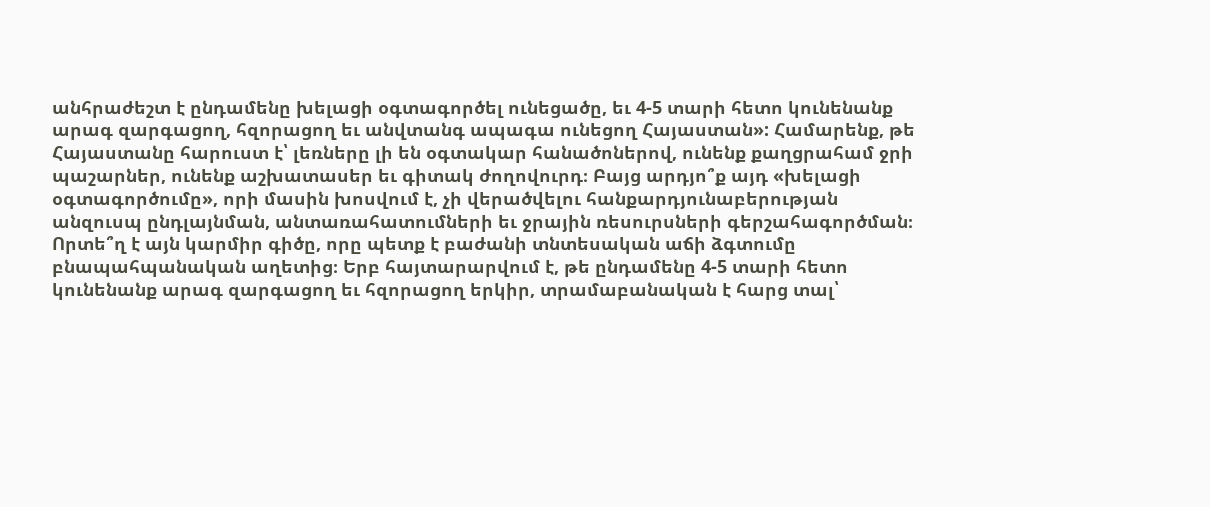անհրաժեշտ է ընդամենը խելացի օգտագործել ունեցածը, եւ 4-5 տարի հետո կունենանք արագ զարգացող, հզորացող եւ անվտանգ ապագա ունեցող Հայաստան»: Համարենք, թե Հայաստանը հարուստ է՝ լեռները լի են օգտակար հանածոներով, ունենք քաղցրահամ ջրի պաշարներ, ունենք աշխատասեր եւ գիտակ ժողովուրդ։ Բայց արդյո՞ք այդ «խելացի օգտագործումը», որի մասին խոսվում է, չի վերածվելու հանքարդյունաբերության անզուսպ ընդլայնման, անտառահատումների եւ ջրային ռեսուրսների գերշահագործման։ Որտե՞ղ է այն կարմիր գիծը, որը պետք է բաժանի տնտեսական աճի ձգտումը բնապահպանական աղետից։ Երբ հայտարարվում է, թե ընդամենը 4-5 տարի հետո կունենանք արագ զարգացող եւ հզորացող երկիր, տրամաբանական է հարց տալ՝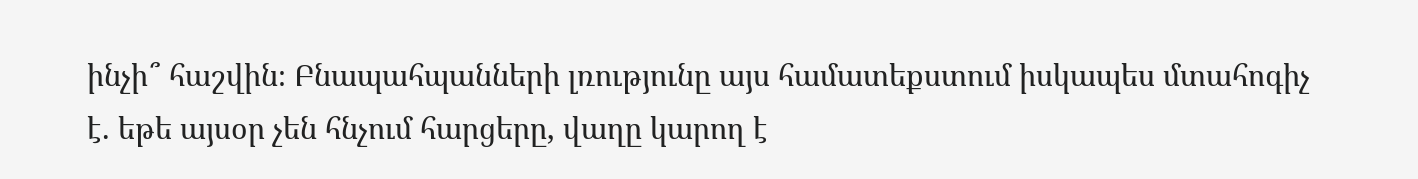ինչի՞ հաշվին։ Բնապահպանների լռությունը այս համատեքստում իսկապես մտահոգիչ է. եթե այսօր չեն հնչում հարցերը, վաղը կարող է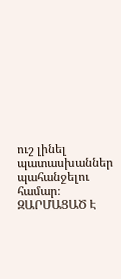ուշ լինել պատասխաններ պահանջելու համար։
ԶԱՐՄԱՑԱԾ Է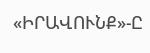«ԻՐԱՎՈՒՆՔ»-Ը